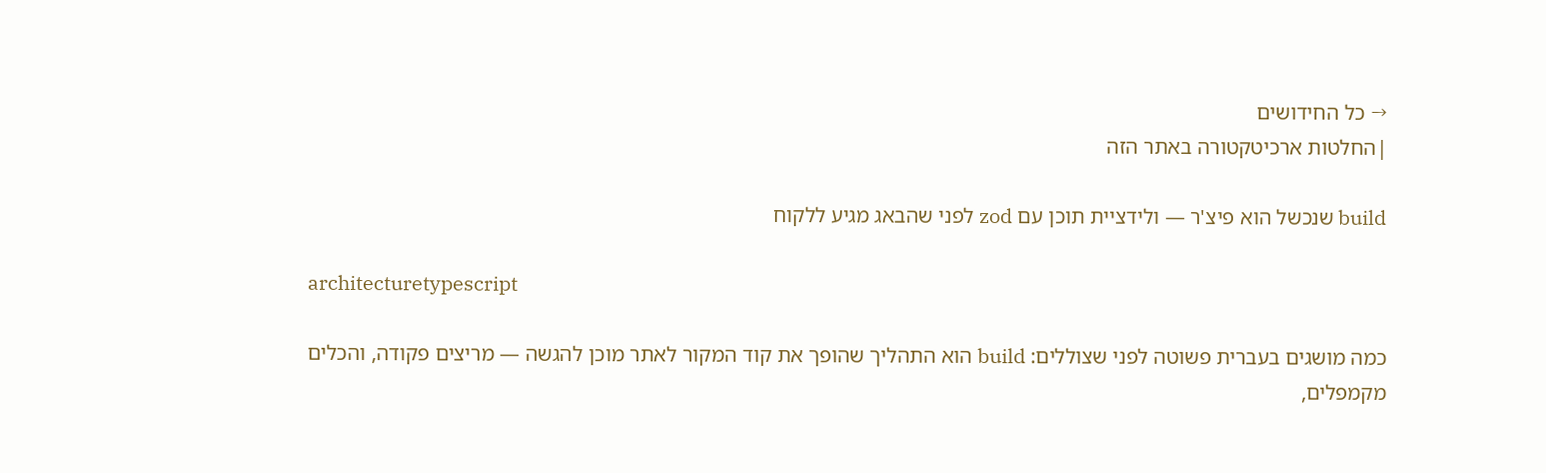→ כל החידושים
|החלטות ארכיטקטורה באתר הזה

build שנכשל הוא פיצ'ר — ולידציית תוכן עם zod לפני שהבאג מגיע ללקוח

architecturetypescript

כמה מושגים בעברית פשוטה לפני שצוללים: build הוא התהליך שהופך את קוד המקור לאתר מוכן להגשה — מריצים פקודה, והכלים מקמפלים,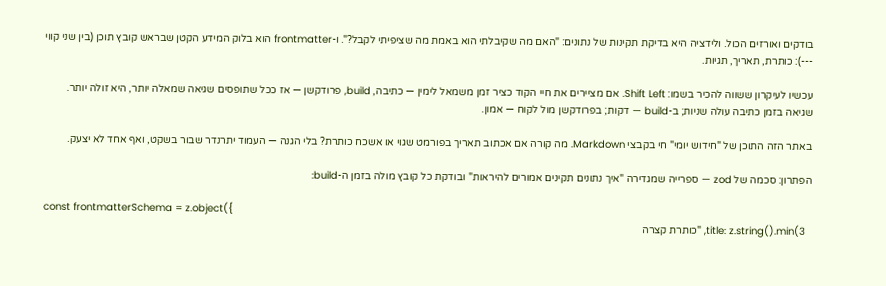בודקים ואורזים הכול. ולידציה היא בדיקת תקינות של נתונים: "האם מה שקיבלתי הוא באמת מה שציפיתי לקבל?". ו-frontmatter הוא בלוק המידע הקטן שבראש קובץ תוכן (בין שני קווי ---): כותרת, תאריך, תגיות.

עכשיו לעיקרון ששווה להכיר בשמו: Shift Left. אם מציירים את חיי הקוד כציר זמן משמאל לימין — כתיבה, build, פרודקשן — אז ככל שתופסים שגיאה שמאלה יותר, היא זולה יותר. שגיאה בזמן כתיבה עולה שניות; ב-build — דקות; בפרודקשן מול לקוח — אמון.

באתר הזה התוכן של "חידוש יומי" חי בקבצי Markdown. מה קורה אם אכתוב תאריך בפורמט שגוי או אשכח כותרת? בלי הגנה — העמוד יתרנדר שבור בשקט, ואף אחד לא יצעק.

הפתרון: סכמה של zod — ספרייה שמגדירה "איך נתונים תקינים אמורים להיראות" ובודקת כל קובץ מולה בזמן ה-build:

const frontmatterSchema = z.object({
  title: z.string().min(3, "כותרת קצרה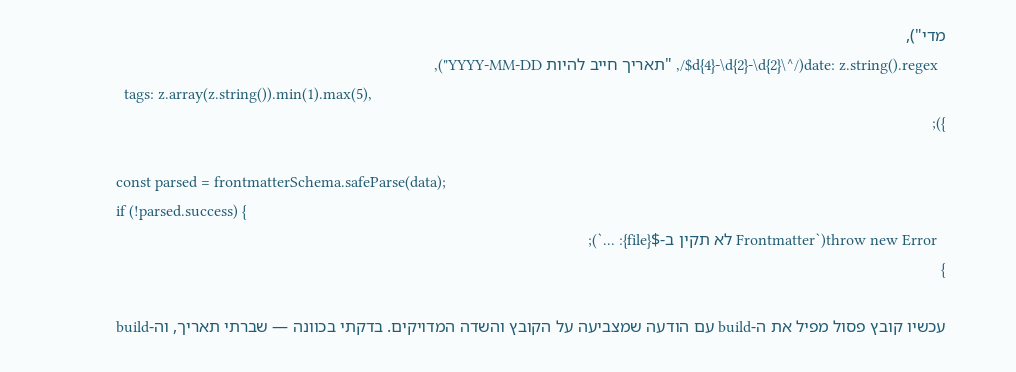מדי"),
  date: z.string().regex(/^\d{4}-\d{2}-\d{2}$/, "תאריך חייב להיות YYYY-MM-DD"),
  tags: z.array(z.string()).min(1).max(5),
});

const parsed = frontmatterSchema.safeParse(data);
if (!parsed.success) {
  throw new Error(`Frontmatter לא תקין ב-${file}: ...`);
}

עכשיו קובץ פסול מפיל את ה-build עם הודעה שמצביעה על הקובץ והשדה המדויקים. בדקתי בכוונה — שברתי תאריך, וה-build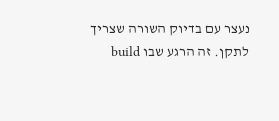נעצר עם בדיוק השורה שצריך לתקן. זה הרגע שבו build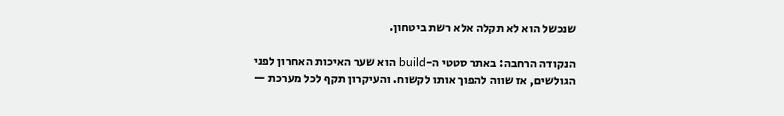שנכשל הוא לא תקלה אלא רשת ביטחון.

הנקודה הרחבה: באתר סטטי ה-build הוא שער האיכות האחרון לפני הגולשים, אז שווה להפוך אותו לקשוח. והעיקרון תקף לכל מערכת —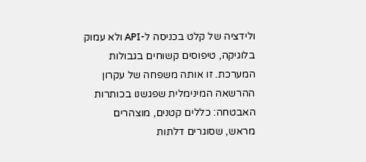ולידציה של קלט בכניסה ל-API ולא עמוק בלוגיקה, טיפוסים קשוחים בגבולות המערכת. זו אותה משפחה של עקרון ההרשאה המינימלית שפגשנו בכותרות האבטחה: כללים קטנים, מוצהרים מראש, שסוגרים דלתות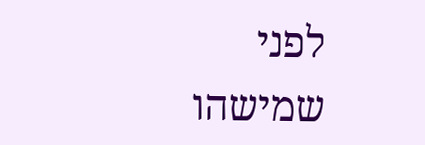לפני שמישהו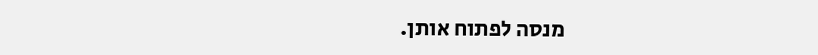מנסה לפתוח אותן.